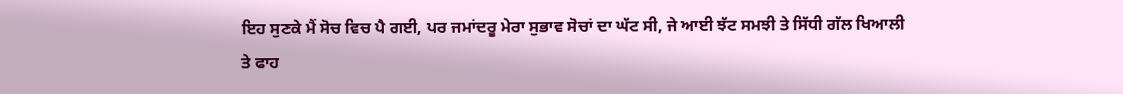ਇਹ ਸੁਣਕੇ ਮੈਂ ਸੋਚ ਵਿਚ ਪੈ ਗਈ, ਪਰ ਜਮਾਂਦਰੂ ਮੇਰਾ ਸੁਭਾਵ ਸੋਚਾਂ ਦਾ ਘੱਟ ਸੀ, ਜੇ ਆਈ ਝੱਟ ਸਮਝੀ ਤੇ ਸਿੱਧੀ ਗੱਲ ਖਿਆਲੀ ਤੇ ਫਾਹ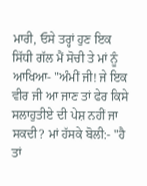ਮਾਰੀ, ਓਸੇ ਤਰ੍ਹਾਂ ਹੁਣ ਇਕ ਸਿੱਧੀ ਗੱਲ ਮੈਂ ਸੋਚੀ ਤੇ ਮਾਂ ਨੂੰ ਆਖਿਆ- "ਅੰਮੀਂ ਜੀ! ਜੇ ਇਕ ਵੀਰ ਜੀ ਆ ਜਾਣ ਤਾਂ ਫੇਰ ਕਿਸੇ ਸਲਾਹੁਤੀਏ ਦੀ ਪੇਸ਼ ਨਹੀਂ ਜਾ ਸਕਦੀ? ਮਾਂ ਹੱਸਕੇ ਬੋਲੀ:- "ਹੈ ਤਾਂ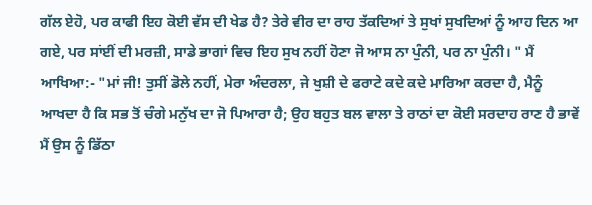ਗੱਲ ਏਹੋ, ਪਰ ਕਾਫੀ ਇਹ ਕੋਈ ਵੱਸ ਦੀ ਖੇਡ ਹੈ? ਤੇਰੇ ਵੀਰ ਦਾ ਰਾਹ ਤੱਕਦਿਆਂ ਤੇ ਸੁਖਾਂ ਸੁਖਦਿਆਂ ਨੂੰ ਆਹ ਦਿਨ ਆ ਗਏ, ਪਰ ਸਾਂਈਂ ਦੀ ਮਰਜ਼ੀ, ਸਾਡੇ ਭਾਗਾਂ ਵਿਚ ਇਹ ਸੁਖ ਨਹੀਂ ਹੋਣਾ ਜੋ ਆਸ ਨਾ ਪੁੰਨੀ, ਪਰ ਨਾ ਪੁੰਨੀ। " ਮੈਂ ਆਖਿਆ:- "ਮਾਂ ਜੀ! ਤੁਸੀਂ ਡੋਲੇ ਨਹੀਂ, ਮੇਰਾ ਅੰਦਰਲਾ, ਜੇ ਖੁਸ਼ੀ ਦੇ ਫਰਾਟੇ ਕਦੇ ਕਦੇ ਮਾਰਿਆ ਕਰਦਾ ਹੈ, ਮੈਨੂੰ ਆਖਦਾ ਹੈ ਕਿ ਸਭ ਤੋਂ ਚੰਗੇ ਮਨੁੱਖ ਦਾ ਜੋ ਪਿਆਰਾ ਹੈ; ਉਹ ਬਹੁਤ ਬਲ ਵਾਲਾ ਤੇ ਰਾਠਾਂ ਦਾ ਕੋਈ ਸਰਦਾਹ ਰਾਣ ਹੈ ਭਾਵੇਂ ਮੈਂ ਉਸ ਨੂੰ ਡਿੱਠਾ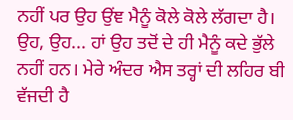ਨਹੀਂ ਪਰ ਉਹ ਉਂਞ ਮੈਨੂੰ ਕੋਲੇ ਕੋਲੇ ਲੱਗਦਾ ਹੈ। ਉਹ, ਉਹ... ਹਾਂ ਉਹ ਤਦੋਂ ਦੇ ਹੀ ਮੈਨੂੰ ਕਦੇ ਭੁੱਲੇ ਨਹੀਂ ਹਨ। ਮੇਰੇ ਅੰਦਰ ਐਸ ਤਰ੍ਹਾਂ ਦੀ ਲਹਿਰ ਬੀ ਵੱਜਦੀ ਹੈ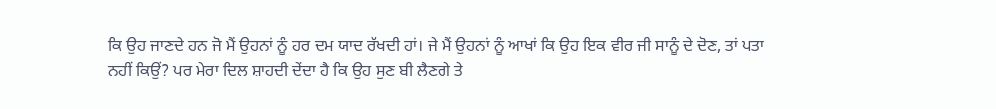ਕਿ ਉਹ ਜਾਣਦੇ ਹਨ ਜੋ ਮੈਂ ਉਹਨਾਂ ਨੂੰ ਹਰ ਦਮ ਯਾਦ ਰੱਖਦੀ ਹਾਂ। ਜੇ ਮੈਂ ਉਹਨਾਂ ਨੂੰ ਆਖਾਂ ਕਿ ਉਹ ਇਕ ਵੀਰ ਜੀ ਸਾਨੂੰ ਦੇ ਦੋਣ, ਤਾਂ ਪਤਾ ਨਹੀਂ ਕਿਉਂ? ਪਰ ਮੇਰਾ ਦਿਲ ਸ਼ਾਹਦੀ ਦੇਂਦਾ ਹੈ ਕਿ ਉਹ ਸੁਣ ਬੀ ਲੈਣਗੇ ਤੇ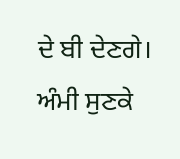ਦੇ ਬੀ ਦੇਣਗੇ।
ਅੰਮੀ ਸੁਣਕੇ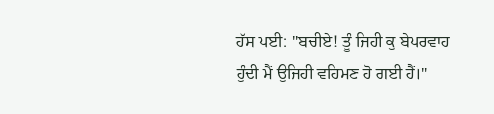ਹੱਸ ਪਈ: "ਬਚੀਏ! ਤੂੰ ਜਿਹੀ ਕੁ ਬੇਪਰਵਾਹ ਹੁੰਦੀ ਮੈਂ ਉਜਿਹੀ ਵਹਿਮਣ ਹੋ ਗਈ ਹੈਂ।"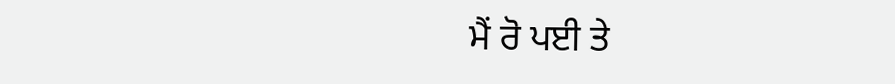ਮੈਂ ਰੋ ਪਈ ਤੇ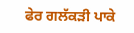ਫੇਰ ਗਲੱਕੜੀ ਪਾਕੇ